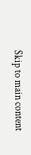Skip to main content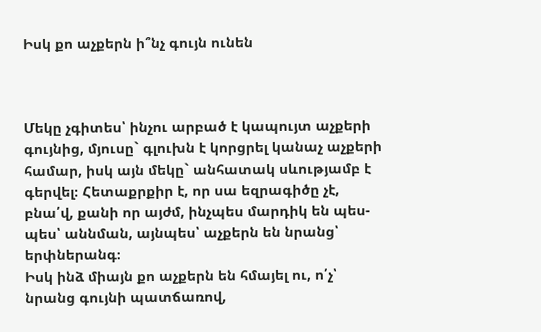Իսկ քո աչքերն ի՞նչ գույն ունեն



Մեկը չգիտես՝ ինչու արբած է կապույտ աչքերի գույնից, մյուսը` գլուխն է կորցրել կանաչ աչքերի համար, իսկ այն մեկը` անհատակ սևությամբ է գերվել։ Հետաքրքիր է, որ սա եզրագիծը չէ, բնա՛վ, քանի որ այժմ, ինչպես մարդիկ են պես-պես՝ աննման, այնպես՝ աչքերն են նրանց՝ երփներանգ։
Իսկ ինձ միայն քո աչքերն են հմայել ու, ո՛չ՝ նրանց գույնի պատճառով,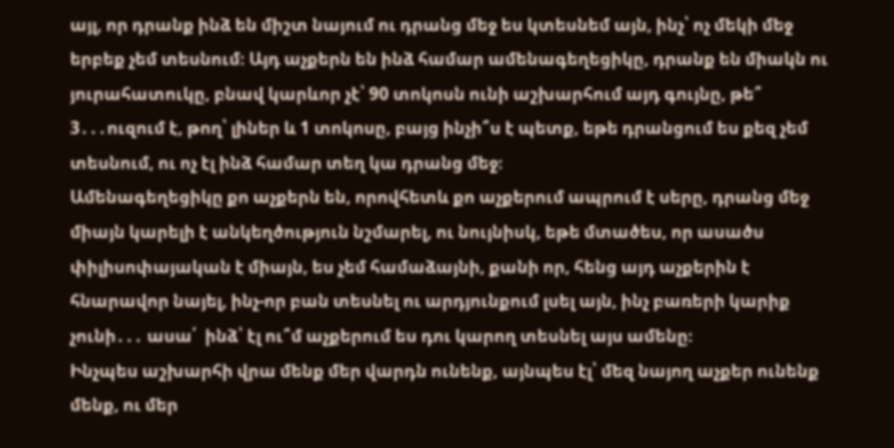այլ, որ դրանք ինձ են միշտ նայում ու դրանց մեջ ես կտեսնեմ այն, ինչ՝ ոչ մեկի մեջ երբեք չեմ տեսնում։ Այդ աչքերն են ինձ համար ամենագեղեցիկը, դրանք են միակն ու յուրահատուկը, բնավ կարևոր չէ՝ 90 տոկոսն ունի աշխարհում այդ գույնը, թե՞ 3․․․ուզում է, թող՝ լիներ և 1 տոկոսը, բայց ինչի՞ս է պետք, եթե դրանցում ես քեզ չեմ տեսնում, ու ոչ էլ ինձ համար տեղ կա դրանց մեջ։
Ամենագեղեցիկը քո աչքերն են, որովհետև քո աչքերում ապրում է սերը, դրանց մեջ միայն կարելի է անկեղծություն նշմարել, ու նույնիսկ, եթե մտածես, որ ասածս փիլիսոփայական է միայն, ես չեմ համաձայնի, քանի որ, հենց այդ աչքերին է հնարավոր նայել, ինչ-որ բան տեսնել ու արդյունքում լսել այն, ինչ բառերի կարիք չունի․․․ ասա՛  ինձ՝ էլ ու՞մ աչքերում ես դու կարող տեսնել այս ամենը։
Ինչպես աշխարհի վրա մենք մեր վարդն ունենք, այնպես էլ՝ մեզ նայող աչքեր ունենք մենք, ու մեր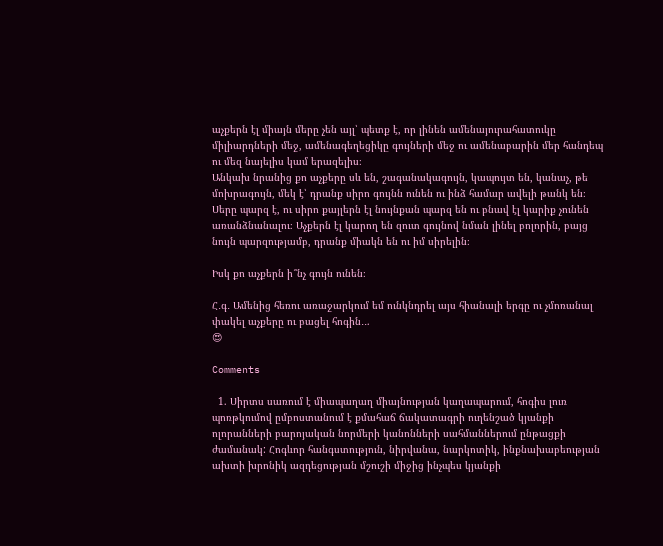աչքերն էլ միայն մերը չեն այլ՝ պետք է, որ լինեն ամենայուրահատուկը միլիարդների մեջ, ամենագեղեցիկը գույների մեջ ու ամենաբարին մեր հանդեպ ու մեզ նայելիս կամ երազելիս։
Անկախ նրանից քո աչքերը սև են, շագանակագույն, կապույտ են, կանաչ, թե  մոխրագույն, մեկ է՝ դրանք սիրո գույնն ունեն ու ինձ համար ավելի թանկ են։
Սերը պարզ է, ու սիրո քայլերն էլ նույնքան պարզ են ու բնավ էլ կարիք չունեն առանձնանալու։ Աչքերն էլ կարող են զուտ գույնով նման լինել բոլորին, բայց նույն պարզությամբ, դրանք միակն են ու իմ սիրելին։

Իսկ քո աչքերն ի՞նչ գույն ունեն։

Հ․գ․ Ամենից հեռու առաջարկում եմ ունկնդրել այս հիանալի երգը ու չմոռանալ փակել աչքերը ու բացել հոգին․․.
😍

Comments

  1. Սիրտս սառում է միապաղաղ միայնության կաղապարում, հոգիս լուռ պոռթկումով ըմբոստանում է քմահաճ ճակատագրի ուղենշած կյանքի ոլորանների բարոյական նորմերի կանոնների սահմաններում ընթացքի ժամանակ: Հոգևոր հանգստություն, նիրվանա, նարկոտիկ, ինքնախաբեության ախտի խրոնիկ ազդեցության մշուշի միջից ինչպես կյանքի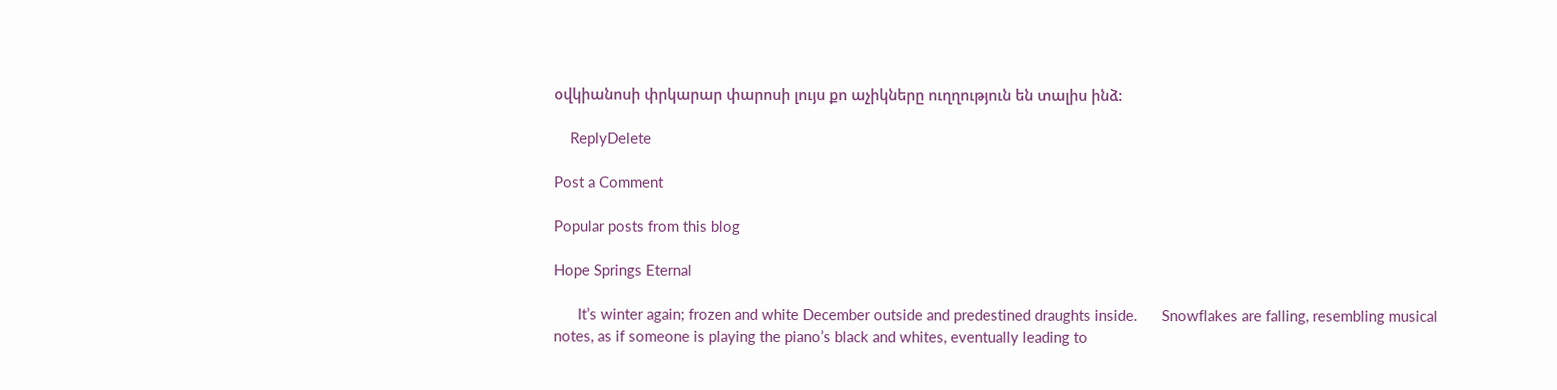օվկիանոսի փրկարար փարոսի լույս քո աչիկները ուղղություն են տալիս ինձ:

    ReplyDelete

Post a Comment

Popular posts from this blog

Hope Springs Eternal

      It’s winter again; frozen and white December outside and predestined draughts inside.      Snowflakes are falling, resembling musical notes, as if someone is playing the piano’s black and whites, eventually leading to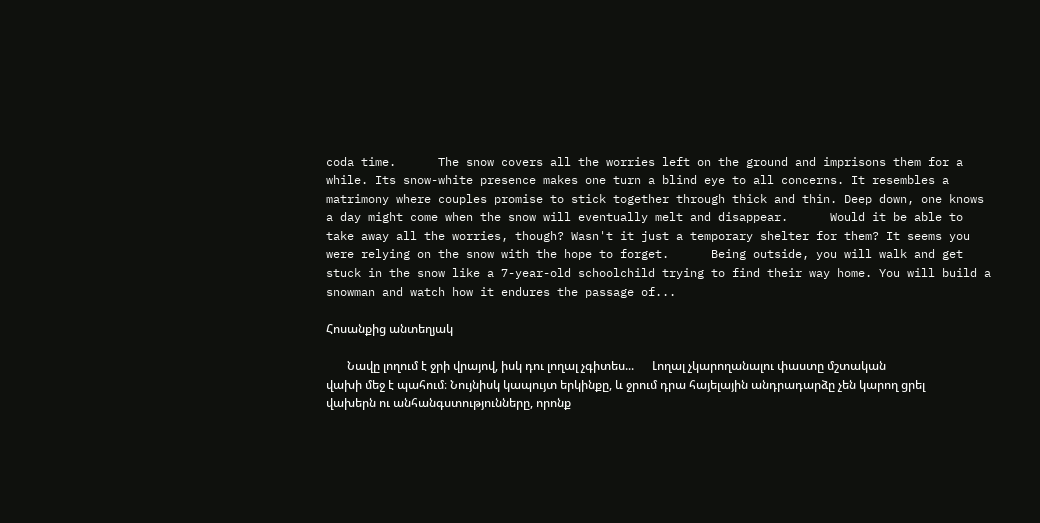coda time.      The snow covers all the worries left on the ground and imprisons them for a while. Its snow-white presence makes one turn a blind eye to all concerns. It resembles a matrimony where couples promise to stick together through thick and thin. Deep down, one knows a day might come when the snow will eventually melt and disappear.      Would it be able to take away all the worries, though? Wasn't it just a temporary shelter for them? It seems you were relying on the snow with the hope to forget.      Being outside, you will walk and get stuck in the snow like a 7-year-old schoolchild trying to find their way home. You will build a snowman and watch how it endures the passage of...

Հոսանքից անտեղյակ

       Նավը լողում է ջրի վրայով, իսկ դու լողալ չգիտես...      Լողալ չկարողանալու փաստը մշտական վախի մեջ է պահում։ Նույնիսկ կապույտ երկինքը, և ջրում դրա հայելային անդրադարձը չեն կարող ցրել վախերն ու անհանգստությունները, որոնք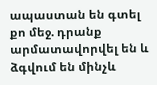ապաստան են գտել քո մեջ. դրանք արմատավորվել են և ձգվում են մինչև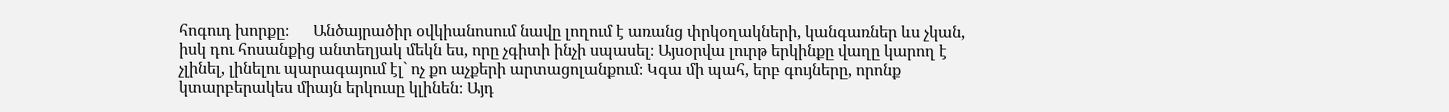հոգուդ խորքը։      Անծայրածիր օվկիանոսում նավը լողում է առանց փրկօղակների, կանգառներ ևս չկան, իսկ դու հոսանքից անտեղյակ մեկն ես, որը չգիտի ինչի սպասել։ Այսօրվա լուրթ երկինքը վաղը կարող է չլինել, լինելու պարագայում էլ` ոչ քո աչքերի արտացոլանքում։ Կգա մի պահ, երբ գույները, որոնք կտարբերակես միայն երկուսը կլինեն։ Այդ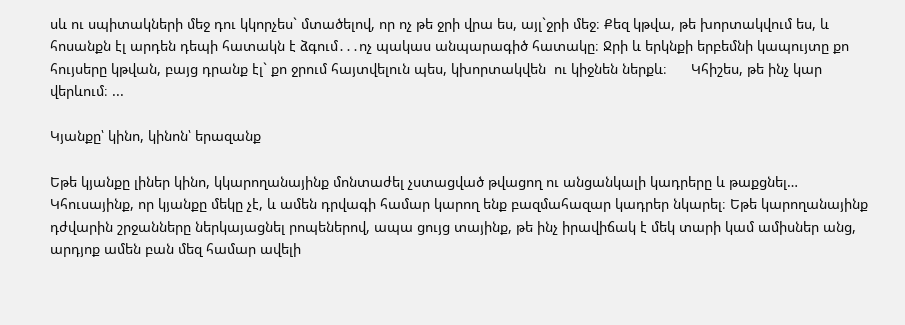սև ու սպիտակների մեջ դու կկորչես` մտածելով, որ ոչ թե ջրի վրա ես, այլ`ջրի մեջ։ Քեզ կթվա, թե խորտակվում ես, և հոսանքն էլ արդեն դեպի հատակն է ձգում․․․ոչ պակաս անպարագիծ հատակը։ Ջրի և երկնքի երբեմնի կապույտը քո հույսերը կթվան, բայց դրանք էլ` քո ջրում հայտվելուն պես, կխորտակվեն  ու կիջնեն ներքև։      Կհիշես, թե ինչ կար վերևում։ ...

Կյանքը՝ կինո, կինոն՝ երազանք

Եթե կյանքը լիներ կինո, կկարողանայինք մոնտաժել չստացված թվացող ու անցանկալի կադրերը և թաքցնել… Կհուսայինք, որ կյանքը մեկը չէ, և ամեն դրվագի համար կարող ենք բազմահազար կադրեր նկարել։ Եթե կարողանայինք դժվարին շրջանները ներկայացնել րոպեներով, ապա ցույց տայինք, թե ինչ իրավիճակ է մեկ տարի կամ ամիսներ անց, արդյոք ամեն բան մեզ համար ավելի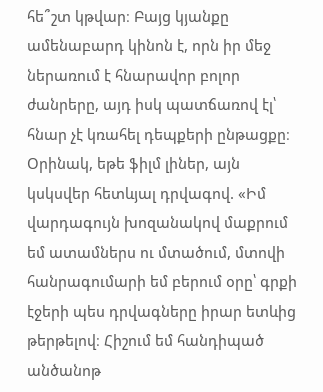հե՞շտ կթվար։ Բայց կյանքը ամենաբարդ կինոն է, որն իր մեջ ներառում է հնարավոր բոլոր ժանրերը, այդ իսկ պատճառով էլ՝ հնար չէ կռահել դեպքերի ընթացքը։ Օրինակ, եթե ֆիլմ լիներ, այն կսկսվեր հետևյալ դրվագով. «Իմ վարդագույն խոզանակով մաքրում եմ ատամներս ու մտածում, մտովի հանրագումարի եմ բերում օրը՝ գրքի էջերի պես դրվագները իրար ետևից թերթելով։ Հիշում եմ հանդիպած անծանոթ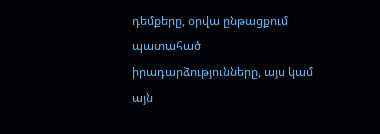դեմքերը, օրվա ընթացքում պատահած իրադարձությունները, այս կամ այն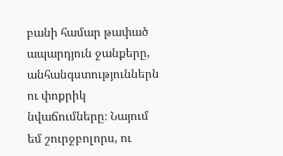բանի համար թափած ապարդյուն ջանքերը, անհանգստություններն ու փոքրիկ նվաճումները։ Նայում եմ շուրջբոլորս, ու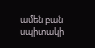ամեն բան սպիտակի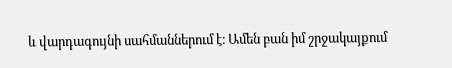և վարդագույնի սահմաններում է։ Ամեն բան իմ շրջակայքում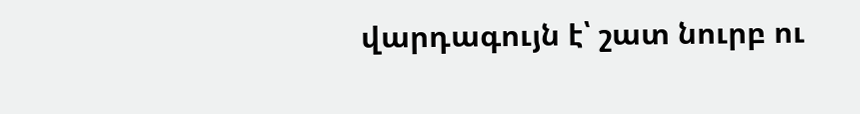վարդագույն է՝ շատ նուրբ ու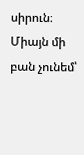սիրուն։ Միայն մի բան չունեմ՝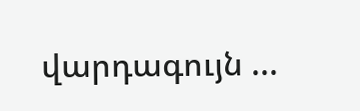վարդագույն ...